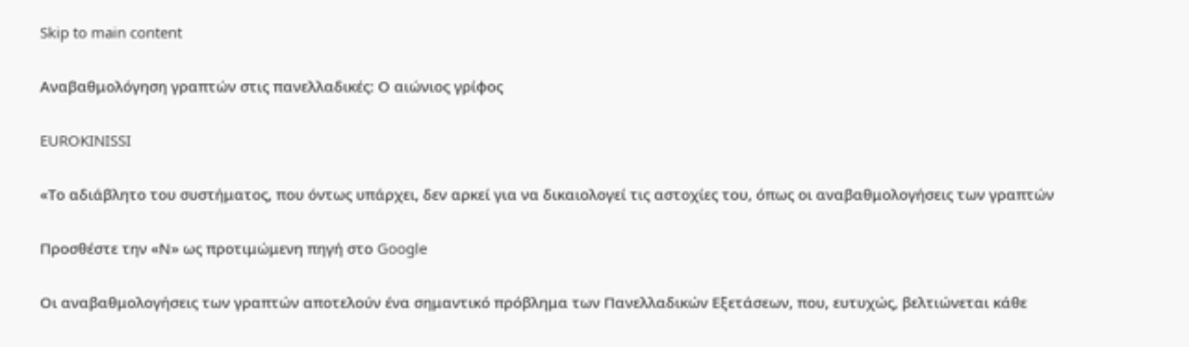Skip to main content

Αναβαθμολόγηση γραπτών στις πανελλαδικές: Ο αιώνιος γρίφος

EUROKINISSI

«Το αδιάβλητο του συστήματος, που όντως υπάρχει, δεν αρκεί για να δικαιολογεί τις αστοχίες του, όπως οι αναβαθμολογήσεις των γραπτών

Προσθέστε την «Ν» ως προτιμώμενη πηγή στο Google

Οι αναβαθμολογήσεις των γραπτών αποτελούν ένα σημαντικό πρόβλημα των Πανελλαδικών Εξετάσεων, που, ευτυχώς, βελτιώνεται κάθε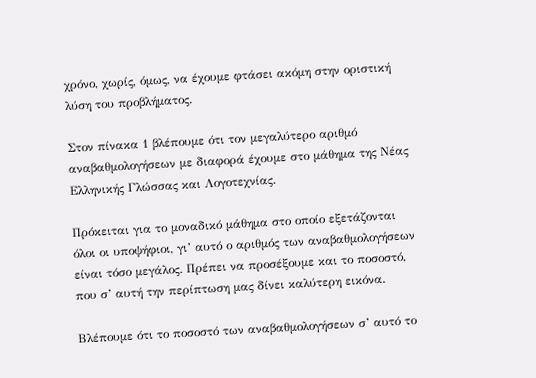χρόνο, χωρίς, όμως, να έχουμε φτάσει ακόμη στην οριστική λύση του προβλήματος.

Στον πίνακα 1 βλέπουμε ότι τον μεγαλύτερο αριθμό αναβαθμολογήσεων με διαφορά έχουμε στο μάθημα της Νέας Ελληνικής Γλώσσας και Λογοτεχνίας.

Πρόκειται για το μοναδικό μάθημα στο οποίο εξετάζονται όλοι οι υποψήφιοι, γι’ αυτό ο αριθμός των αναβαθμολογήσεων είναι τόσο μεγάλος. Πρέπει να προσέξουμε και το ποσοστό, που σ’ αυτή την περίπτωση μας δίνει καλύτερη εικόνα.

Βλέπουμε ότι το ποσοστό των αναβαθμολογήσεων σ’ αυτό το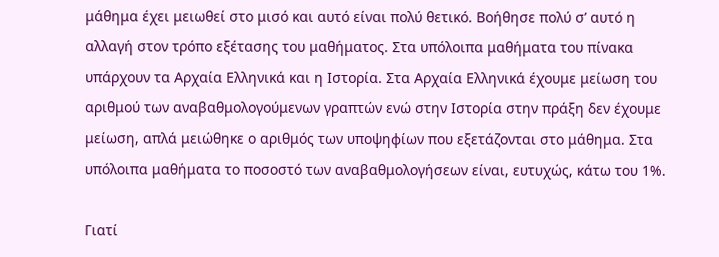μάθημα έχει μειωθεί στο μισό και αυτό είναι πολύ θετικό. Βοήθησε πολύ σ’ αυτό η αλλαγή στον τρόπο εξέτασης του μαθήματος. Στα υπόλοιπα μαθήματα του πίνακα υπάρχουν τα Αρχαία Ελληνικά και η Ιστορία. Στα Αρχαία Ελληνικά έχουμε μείωση του αριθμού των αναβαθμολογούμενων γραπτών ενώ στην Ιστορία στην πράξη δεν έχουμε μείωση, απλά μειώθηκε ο αριθμός των υποψηφίων που εξετάζονται στο μάθημα. Στα υπόλοιπα μαθήματα το ποσοστό των αναβαθμολογήσεων είναι, ευτυχώς, κάτω του 1%.

Γιατί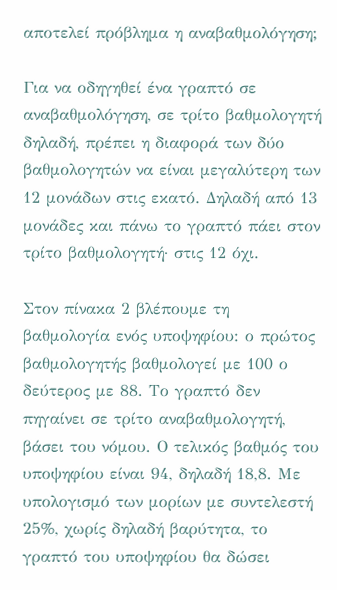αποτελεί πρόβλημα η αναβαθμολόγηση;

Για να οδηγηθεί ένα γραπτό σε αναβαθμολόγηση, σε τρίτο βαθμολογητή δηλαδή, πρέπει η διαφορά των δύο βαθμολογητών να είναι μεγαλύτερη των 12 μονάδων στις εκατό. Δηλαδή από 13 μονάδες και πάνω το γραπτό πάει στον τρίτο βαθμολογητή· στις 12 όχι.

Στον πίνακα 2 βλέπουμε τη βαθμολογία ενός υποψηφίου: ο πρώτος βαθμολογητής βαθμολογεί με 100 ο δεύτερος με 88. Το γραπτό δεν πηγαίνει σε τρίτο αναβαθμολογητή, βάσει του νόμου. Ο τελικός βαθμός του υποψηφίου είναι 94, δηλαδή 18,8. Με υπολογισμό των μορίων με συντελεστή 25%, χωρίς δηλαδή βαρύτητα, το γραπτό του υποψηφίου θα δώσει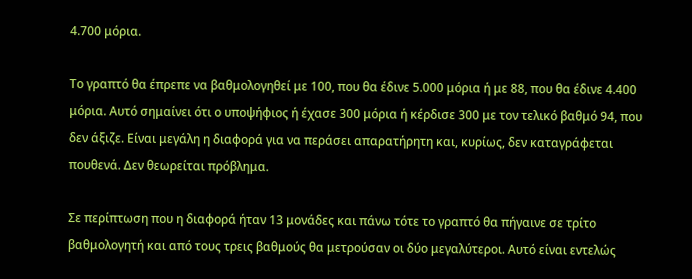4.700 μόρια.

Το γραπτό θα έπρεπε να βαθμολογηθεί με 100, που θα έδινε 5.000 μόρια ή με 88, που θα έδινε 4.400 μόρια. Αυτό σημαίνει ότι ο υποψήφιος ή έχασε 300 μόρια ή κέρδισε 300 με τον τελικό βαθμό 94, που δεν άξιζε. Είναι μεγάλη η διαφορά για να περάσει απαρατήρητη και, κυρίως, δεν καταγράφεται πουθενά. Δεν θεωρείται πρόβλημα.

Σε περίπτωση που η διαφορά ήταν 13 μονάδες και πάνω τότε το γραπτό θα πήγαινε σε τρίτο βαθμολογητή και από τους τρεις βαθμούς θα μετρούσαν οι δύο μεγαλύτεροι. Αυτό είναι εντελώς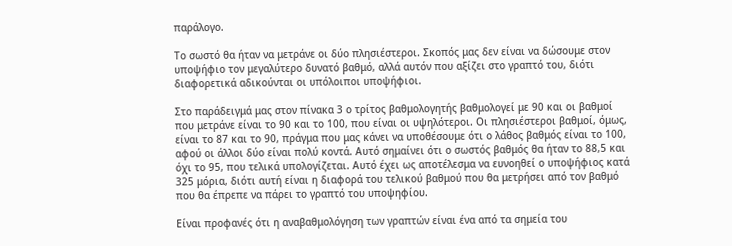παράλογο.

Το σωστό θα ήταν να μετράνε οι δύο πλησιέστεροι. Σκοπός μας δεν είναι να δώσουμε στον υποψήφιο τον μεγαλύτερο δυνατό βαθμό, αλλά αυτόν που αξίζει στο γραπτό του, διότι διαφορετικά αδικούνται οι υπόλοιποι υποψήφιοι.

Στο παράδειγμά μας στον πίνακα 3 ο τρίτος βαθμολογητής βαθμολογεί με 90 και οι βαθμοί που μετράνε είναι το 90 και το 100, που είναι οι υψηλότεροι. Οι πλησιέστεροι βαθμοί, όμως, είναι το 87 και το 90, πράγμα που μας κάνει να υποθέσουμε ότι ο λάθος βαθμός είναι το 100, αφού οι άλλοι δύο είναι πολύ κοντά. Αυτό σημαίνει ότι ο σωστός βαθμός θα ήταν το 88,5 και όχι το 95, που τελικά υπολογίζεται. Αυτό έχει ως αποτέλεσμα να ευνοηθεί ο υποψήφιος κατά 325 μόρια, διότι αυτή είναι η διαφορά του τελικού βαθμού που θα μετρήσει από τον βαθμό που θα έπρεπε να πάρει το γραπτό του υποψηφίου.

Είναι προφανές ότι η αναβαθμολόγηση των γραπτών είναι ένα από τα σημεία του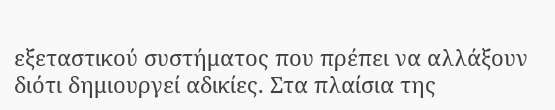εξεταστικού συστήματος που πρέπει να αλλάξουν διότι δημιουργεί αδικίες. Στα πλαίσια της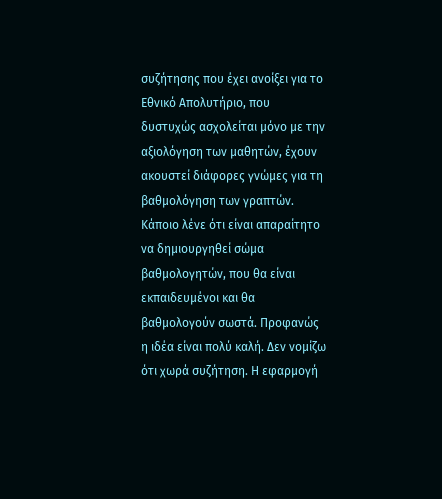συζήτησης που έχει ανοίξει για το Εθνικό Απολυτήριο, που δυστυχώς ασχολείται μόνο με την αξιολόγηση των μαθητών, έχουν ακουστεί διάφορες γνώμες για τη βαθμολόγηση των γραπτών. Κάποιο λένε ότι είναι απαραίτητο να δημιουργηθεί σώμα βαθμολογητών, που θα είναι εκπαιδευμένοι και θα βαθμολογούν σωστά. Προφανώς η ιδέα είναι πολύ καλή. Δεν νομίζω ότι χωρά συζήτηση. Η εφαρμογή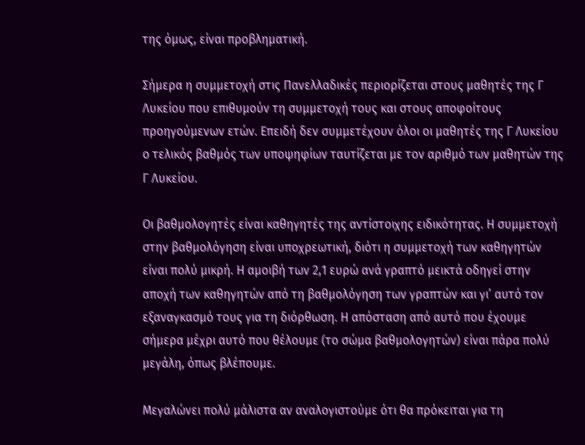της όμως, είναι προβληματική.

Σήμερα η συμμετοχή στις Πανελλαδικές περιορίζεται στους μαθητές της Γ Λυκείου που επιθυμούν τη συμμετοχή τους και στους αποφοίτους προηγούμενων ετών. Επειδή δεν συμμετέχουν όλοι οι μαθητές της Γ Λυκείου ο τελικός βαθμός των υποψηφίων ταυτίζεται με τον αριθμό των μαθητών της Γ Λυκείου.

Οι βαθμολογητές είναι καθηγητές της αντίστοιχης ειδικότητας. Η συμμετοχή στην βαθμολόγηση είναι υποχρεωτική, διότι η συμμετοχή των καθηγητών είναι πολύ μικρή. Η αμοιβή των 2,1 ευρώ ανά γραπτό μεικτά οδηγεί στην αποχή των καθηγητών από τη βαθμολόγηση των γραπτών και γι’ αυτό τον εξαναγκασμό τους για τη διόρθωση. Η απόσταση από αυτό που έχουμε σήμερα μέχρι αυτό που θέλουμε (το σώμα βαθμολογητών) είναι πάρα πολύ μεγάλη, όπως βλέπουμε.

Μεγαλώνει πολύ μάλιστα αν αναλογιστούμε ότι θα πρόκειται για τη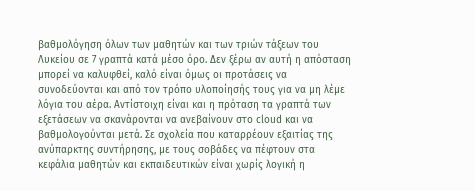βαθμολόγηση όλων των μαθητών και των τριών τάξεων του Λυκείου σε 7 γραπτά κατά μέσο όρο. Δεν ξέρω αν αυτή η απόσταση μπορεί να καλυφθεί, καλό είναι όμως οι προτάσεις να συνοδεύονται και από τον τρόπο υλοποίησής τους για να μη λέμε λόγια του αέρα. Αντίστοιχη είναι και η πρόταση τα γραπτά των εξετάσεων να σκανάρονται να ανεβαίνουν στο cloud και να βαθμολογούνται μετά. Σε σχολεία που καταρρέουν εξαιτίας της ανύπαρκτης συντήρησης, με τους σοβάδες να πέφτουν στα κεφάλια μαθητών και εκπαιδευτικών είναι χωρίς λογική η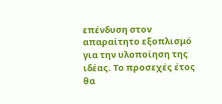επένδυση στον απαραίτητο εξοπλισμό για την υλοποίηση της ιδέας. Το προσεχές έτος θα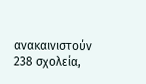ανακαινιστούν 238 σχολεία,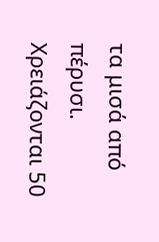τα μισά από πέρυσι. Χρειάζονται 50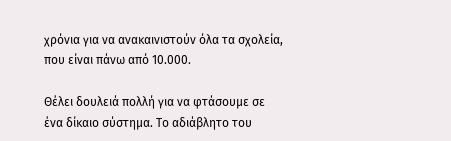χρόνια για να ανακαινιστούν όλα τα σχολεία, που είναι πάνω από 10.000.

Θέλει δουλειά πολλή για να φτάσουμε σε ένα δίκαιο σύστημα. Το αδιάβλητο του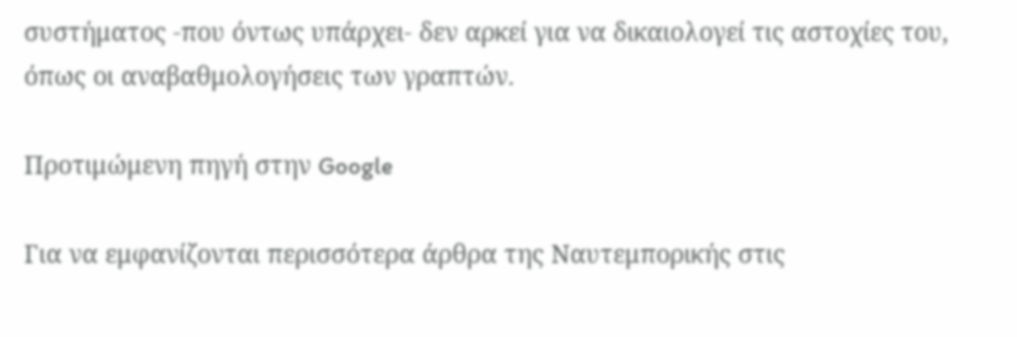συστήματος -που όντως υπάρχει- δεν αρκεί για να δικαιολογεί τις αστοχίες του, όπως οι αναβαθμολογήσεις των γραπτών.

Προτιμώμενη πηγή στην Google

Για να εμφανίζονται περισσότερα άρθρα της Ναυτεμπορικής στις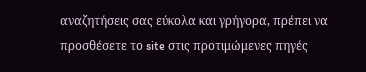αναζητήσεις σας εύκολα και γρήγορα, πρέπει να προσθέσετε το site στις προτιμώμενες πηγές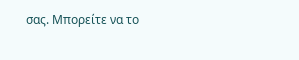σας. Μπορείτε να το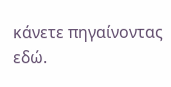κάνετε πηγαίνοντας εδώ.